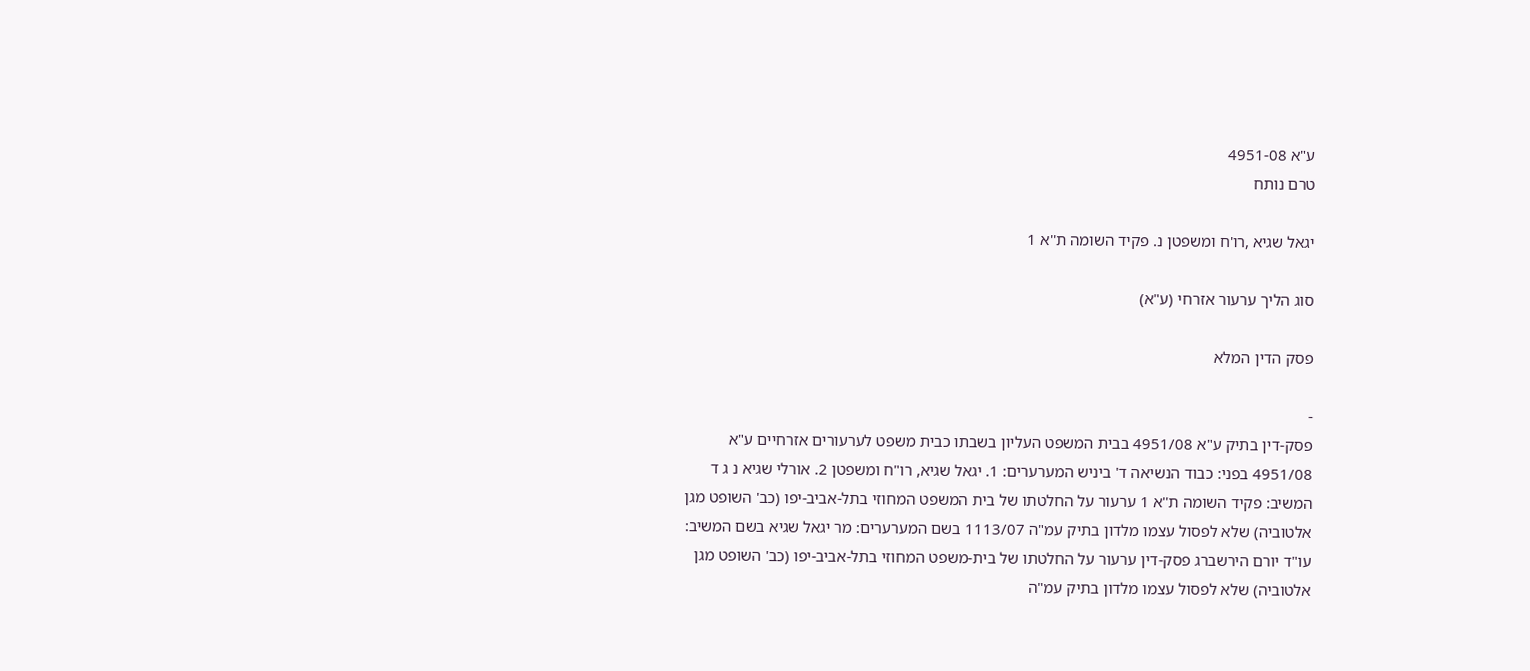ע"א 4951-08
טרם נותח

יגאל שגיא ,רו'ח ומשפטן נ. פקיד השומה ת''א 1

סוג הליך ערעור אזרחי (ע"א)

פסק הדין המלא

-
פסק-דין בתיק ע"א 4951/08 בבית המשפט העליון בשבתו כבית משפט לערעורים אזרחיים ע"א 4951/08 בפני: כבוד הנשיאה ד' ביניש המערערים: 1. יגאל שגיא, רו"ח ומשפטן 2. אורלי שגיא נ ג ד המשיב: פקיד השומה ת''א 1 ערעור על החלטתו של בית המשפט המחוזי בתל-אביב-יפו (כב' השופט מגן אלטוביה) שלא לפסול עצמו מלדון בתיק עמ"ה 1113/07 בשם המערערים: מר יגאל שגיא בשם המשיב: עו"ד יורם הירשברג פסק-דין ערעור על החלטתו של בית-משפט המחוזי בתל-אביב-יפו (כב' השופט מגן אלטוביה) שלא לפסול עצמו מלדון בתיק עמ"ה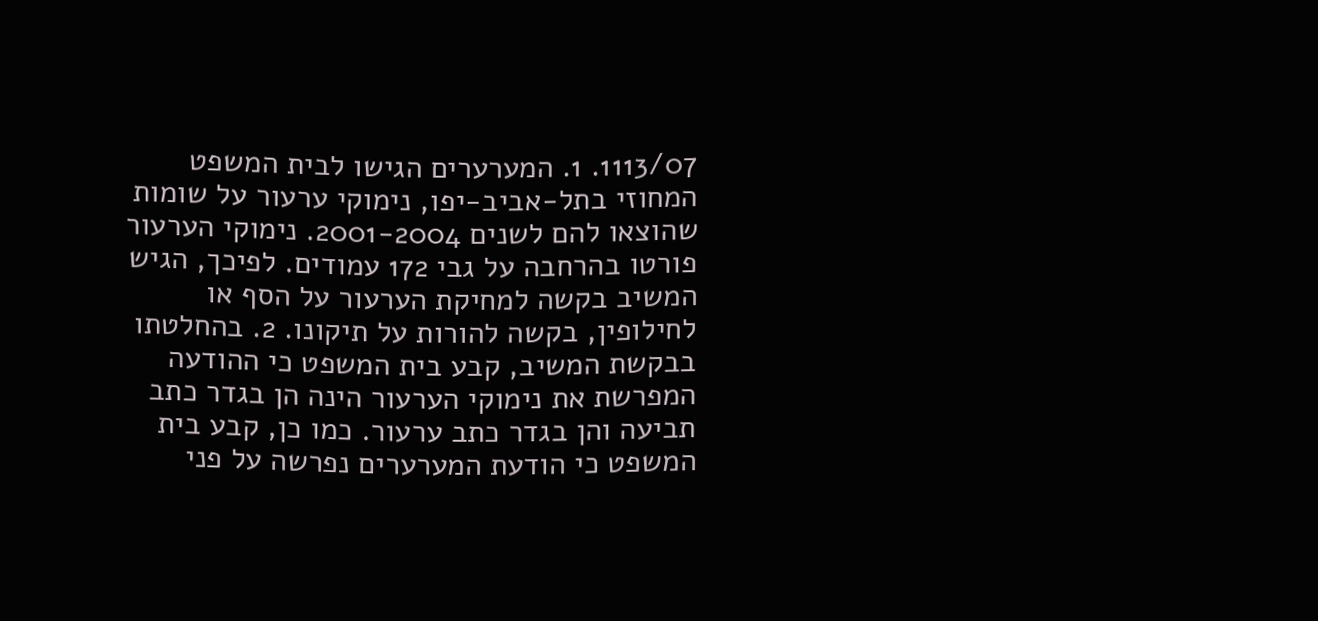1113/07. 1. המערערים הגישו לבית המשפט המחוזי בתל-אביב-יפו, נימוקי ערעור על שומות שהוצאו להם לשנים 2001-2004. נימוקי הערעור פורטו בהרחבה על גבי 172 עמודים. לפיכך, הגיש המשיב בקשה למחיקת הערעור על הסף או לחילופין, בקשה להורות על תיקונו. 2. בהחלטתו בבקשת המשיב, קבע בית המשפט כי ההודעה המפרשת את נימוקי הערעור הינה הן בגדר כתב תביעה והן בגדר כתב ערעור. כמו כן, קבע בית המשפט כי הודעת המערערים נפרשה על פני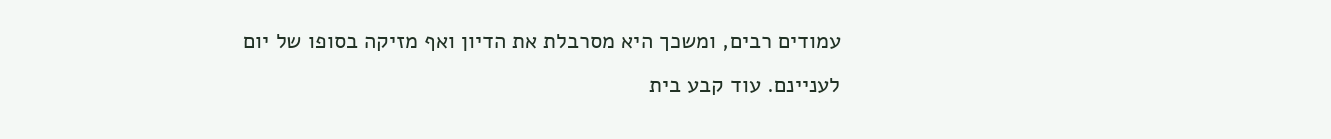עמודים רבים, ומשכך היא מסרבלת את הדיון ואף מזיקה בסופו של יום לעניינם. עוד קבע בית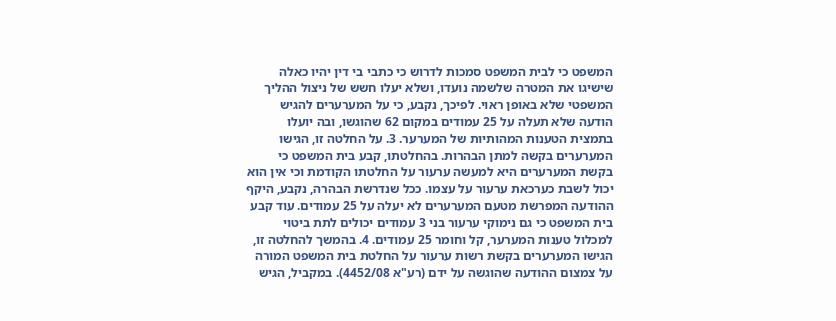המשפט כי לבית המשפט סמכות לדרוש כי כתבי בי דין יהיו כאלה שישיגו את המטרה שלשמה נועדו, ושלא יעלו חשש של ניצול ההליך המשפטי שלא באופן ראוי. לפיכך, נקבע, כי על המערערים להגיש הודעה שלא תעלה על 25 עמודים במקום 62 שהוגשו, ובה יועלו בתמצית הטענות המהותיות של המערער. 3. על החלטה זו, הגישו המערערים בקשה למתן הבהרות. בהחלטתו, קבע בית המשפט כי בקשת המערערים היא למעשה ערעור על החלטתו הקודמת וכי אין הוא יכול לשבת כערכאת ערעור על עצמו. ככל שנדרשת הבהרה, נקבע, היקף ההודעה המפרשת מטעם המערערים לא יעלה על 25 עמודים. עוד קבע בית המשפט כי גם נימוקי ערעור בני 3 עמודים יכולים לתת ביטוי למכלול טענות המערער, קל וחומר 25 עמודים. 4. בהמשך להחלטה זו, הגישו המערערים בקשת רשות ערעור על החלטת בית המשפט המורה על צמצום ההודעה שהוגשה על ידם (רע"א 4452/08). במקביל, הגיש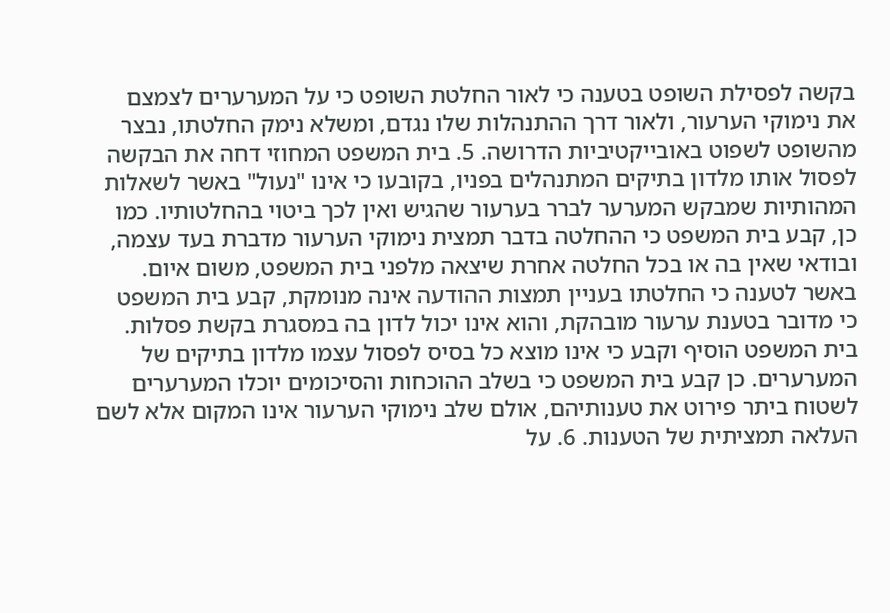בקשה לפסילת השופט בטענה כי לאור החלטת השופט כי על המערערים לצמצם את נימוקי הערעור, ולאור דרך ההתנהלות שלו נגדם, ומשלא נימק החלטתו, נבצר מהשופט לשפוט באובייקטיביות הדרושה. 5. בית המשפט המחוזי דחה את הבקשה לפסול אותו מלדון בתיקים המתנהלים בפניו, בקובעו כי אינו "נעול" באשר לשאלות המהותיות שמבקש המערער לברר בערעור שהגיש ואין לכך ביטוי בהחלטותיו. כמו כן, קבע בית המשפט כי ההחלטה בדבר תמצית נימוקי הערעור מדברת בעד עצמה, ובודאי שאין בה או בכל החלטה אחרת שיצאה מלפני בית המשפט, משום איום. באשר לטענה כי החלטתו בעניין תמצות ההודעה אינה מנומקת, קבע בית המשפט כי מדובר בטענת ערעור מובהקת, והוא אינו יכול לדון בה במסגרת בקשת פסלות. בית המשפט הוסיף וקבע כי אינו מוצא כל בסיס לפסול עצמו מלדון בתיקים של המערערים. כן קבע בית המשפט כי בשלב ההוכחות והסיכומים יוכלו המערערים לשטוח ביתר פירוט את טענותיהם, אולם שלב נימוקי הערעור אינו המקום אלא לשם העלאה תמציתית של הטענות. 6. על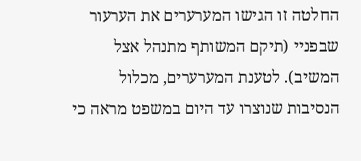החלטה זו הגישו המערערים את הערעור שבפניי (תיקם המשותף מתנהל אצל המשיב). לטענת המערערים, מכלול הנסיבות שנוצרו עד היום במשפט מראה כי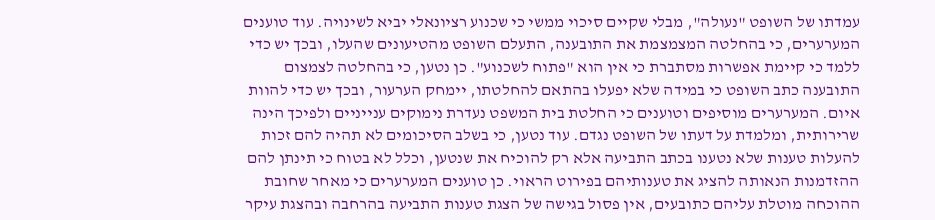עמדתו של השופט "נעולה", מבלי שקיים סיכוי ממשי כי שכנוע רציונאלי יביא לשינויה. עוד טוענים המערערים, כי בהחלטה המצמצמת את התובענה, התעלם השופט מהטיעונים שהעלו, ובכך יש כדי ללמד כי קיימת אפשרות מסתברת כי אין הוא "פתוח לשכנוע". כן נטען, כי בהחלטה לצמצום התובענה כתב השופט כי במידה שלא יפעלו בהתאם להחלטתו, יימחק הערעור, ובכך יש כדי להוות איום. המערערים מוסיפים וטוענים כי החלטת בית המשפט נעדרת נימוקים ענייניים ולפיכך הינה שרירותית, ומלמדת על דעתו של השופט נגדם. עוד נטען, כי בשלב הסיכומים לא תהיה להם זכות להעלות טענות שלא נטענו בכתב התביעה אלא רק להוכיח את שנטען, וכלל לא בטוח כי תינתן להם ההזדמנות הנאותה להציג את טענותיהם בפירוט הראוי. כן טוענים המערערים כי מאחר שחובת ההוכחה מוטלת עליהם כתובעים, אין פסול בגישה של הצגת טענות התביעה בהרחבה ובהצגת עיקר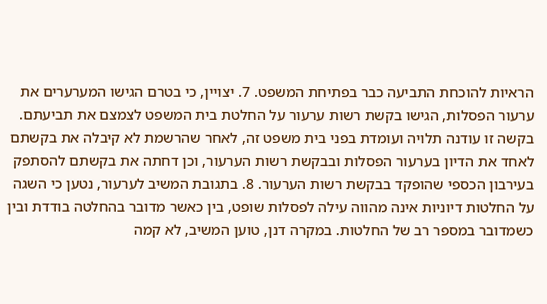הראיות להוכחת התביעה כבר בפתיחת המשפט. 7. יצויין, כי בטרם הגישו המערערים את ערעור הפסלות, הגישו בקשת רשות ערעור על החלטת בית המשפט לצמצם את תביעתם. בקשה זו עודנה תלויה ועומדת בפני בית משפט זה, לאחר שהרשמת לא קיבלה את בקשתם לאחד את הדיון בערעור הפסלות ובבקשת רשות הערעור, וכן דחתה את בקשתם להסתפק בעירבון הכספי שהופקד בבקשת רשות הערעור. 8. בתגובת המשיב לערעור, נטען כי השגה על החלטות דיוניות אינה מהווה עילה לפסלות שופט, בין כאשר מדובר בהחלטה בודדת ובין כשמדובר במספר רב של החלטות. במקרה דנן, טוען המשיב, לא קמה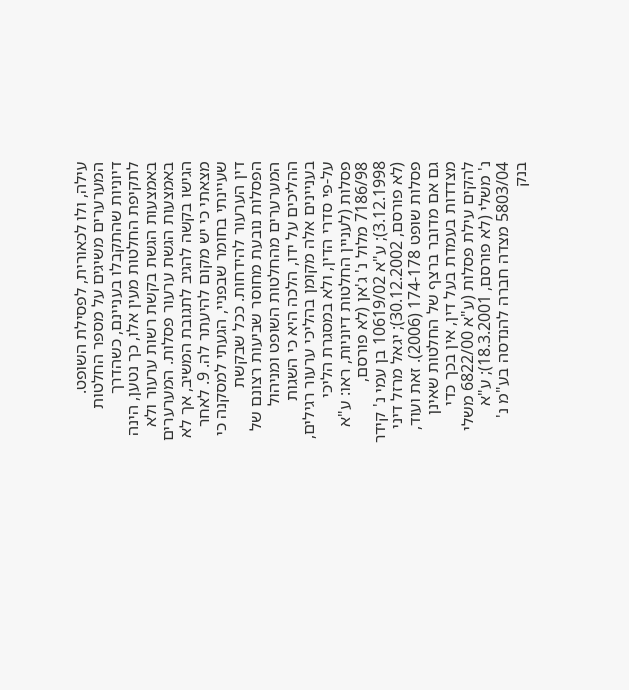עילה, ולו לכאורית, לפסילת השופט. המערערים משיגים על מספר החלטות דיוניות שהתקבלו בעניינם, כשהדרך לתקיפת החלטות מעין אלו, כך נטען, הינה באמצעות הגשת בקשת רשות ערעור ולא באמצעות הגשת ערעור פסלות. המערערים הגישו בקשה להגיב לתגובת המשיב, אך לא מצאתי כי יש מקום להיעתר לה. 9. לאחר שעיינתי בחומר שבפניי, הגעתי למסקנה כי דין הערעור להידחות. ככל שבקשת הפסלות נובעת מחוסר שביעות רצונם של המערערים מהחלטות השופט ומניהול ההליכים על ידו, הלכה היא כי השגות בעניינים אלה מקומן בהליכי ערעור רגילים, על-פי סדרי הדין, ולא במסגרת הליכי פסלות (לעניין החלטות דיוניות, ראו: ע"א 7186/98 מלול נ' ג'אן (לא פורסם, 3.12.1998); ע"א 10619/02 בן עמי נ' קידר (לא פורסם, 30.12.2002); יגאל מרזל דיני פסלות שופט 174-178 (2006). זאת ועוד, גם אם מדובר ברצף של החלטות שאינן מצדדות בעמדת בעל דין, אין בכך כדי להקים עילת פסלות (ע"א 6822/00 משלי נ' משלי (לא פורסם, 18.3.2001); ע"א 5803/04 מצדה חברה להנדסה בע"מ נ' בנק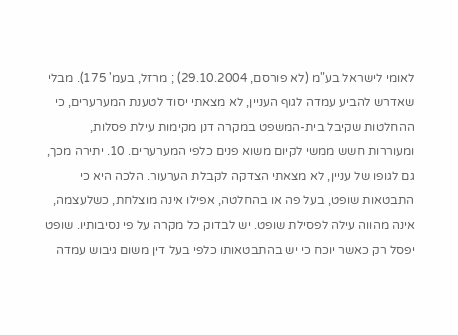לאומי לישראל בע"מ (לא פורסם, 29.10.2004) ; מרזל, בעמ' 175). מבלי שאדרש להביע עמדה לגוף העניין, לא מצאתי יסוד לטענת המערערים, כי ההחלטות שקיבל בית-המשפט במקרה דנן מקימות עילת פסלות, ומעוררות חשש ממשי לקיום משוא פנים כלפי המערערים. 10. יתירה מכך, גם לגופו של עניין, לא מצאתי הצדקה לקבלת הערעור. הלכה היא כי התבטאות שופט, בעל פה או בהחלטה, אפילו אינה מוצלחת, כשלעצמה, אינה מהווה עילה לפסילת שופט. יש לבדוק כל מקרה על פי נסיבותיו. שופט יפסל רק כאשר יוכח כי יש בהתבטאותו כלפי בעל דין משום גיבוש עמדה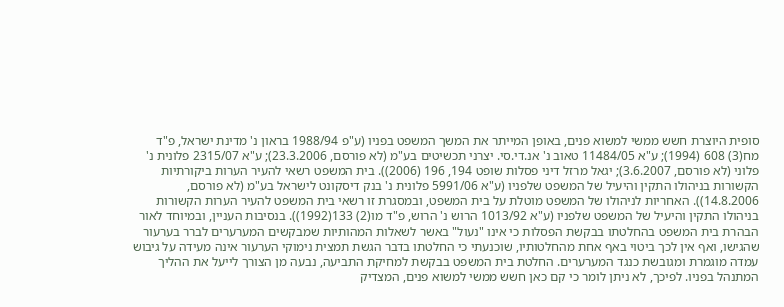סופית היוצרת חשש ממשי למשוא פנים, באופן המייתר את המשך המשפט בפניו (ע"פ 1988/94 בראון נ' מדינת ישראל, פ"ד מח(3) 608 (1994); ע"א 11484/05 טאוב נ' אנ.די.סי. יצרני תכשיטים בע"מ (לא פורסם, 23.3.2006); ע"א 2315/07 פלונית נ' פלוני (לא פורסם, 3.6.2007); יגאל מרזל דיני פסלות שופט 194, 196 (2006)). בית המשפט רשאי להעיר הערות ביקורתיות הקשורות בניהולו התקין והיעיל של המשפט שלפניו (ע"א 5991/06 פלונית נ' בנק דיסקונט לישראל בע"מ (לא פורסם, 14.8.2006)). האחריות לניהולו של המשפט מוטלת על בית המשפט, ובמסגרת זו רשאי בית המשפט להעיר הערות הקשורות בניהולו התקין והיעיל של המשפט שלפניו (ע"א 1013/92 הרוש נ' הרוש, פ"ד מו(2) 133(1992)). בנסיבות העניין, ובמיוחד לאור הבהרת בית המשפט בהחלטתו בבקשת הפסלות כי אינו "נעול" באשר לשאלות המהותיות שמבקשים המערערים לברר בערעור שהגישו, ואף אין לכך ביטוי באף אחת מהחלטותיו, שוכנעתי כי החלטתו בדבר הגשת תמצית נימוקי הערעור אינה מעידה על גיבוש עמדה מוגמרת ומגובשת כנגד המערערים. החלטת בית המשפט בבקשת למחיקת התביעה, נבעה מן הצורך לייעל את ההליך המתנהל בפניו. לפיכך, לא ניתן לומר כי קם כאן חשש ממשי למשוא פנים, המצדיק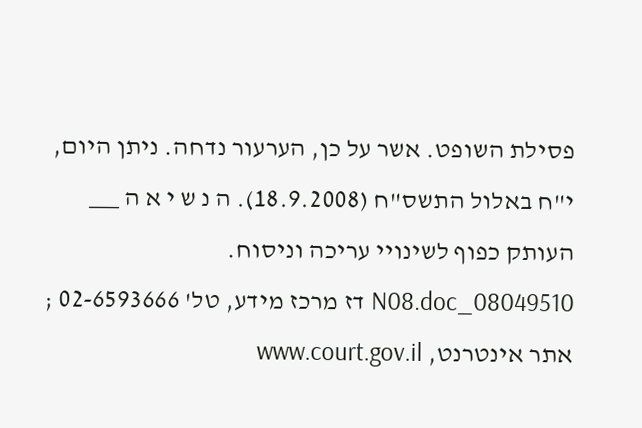פסילת השופט. אשר על כן, הערעור נדחה. ניתן היום, י"ח באלול התשס"ח (18.9.2008). ה נ ש י א ה ___ העותק כפוף לשינויי עריכה וניסוח. 08049510_N08.doc דז מרכז מידע, טל' 02-6593666 ; אתר אינטרנט, www.court.gov.il